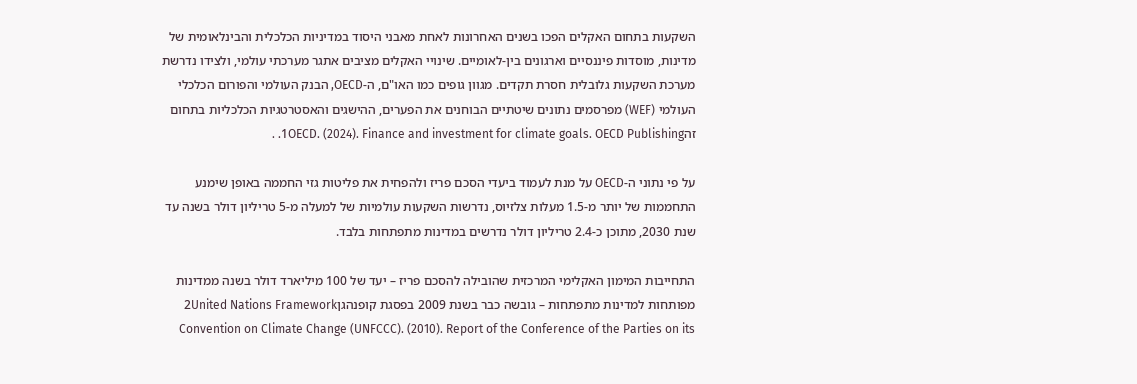השקעות בתחום האקלים הפכו בשנים האחרונות לאחת מאבני היסוד במדיניות הכלכלית והבינלאומית של מדינות, מוסדות פיננסיים וארגונים בין-לאומיים. שינויי האקלים מציבים אתגר מערכתי עולמי, ולצידו נדרשת מערכת השקעות גלובלית חסרת תקדים. מגוון גופים כמו האו"ם, ה-OECD, הבנק העולמי והפורום הכלכלי העולמי (WEF) מפרסמים נתונים שיטתיים הבוחנים את הפערים, ההישגים והאסטרטגיות הכלכליות בתחום זה1OECD. (2024). Finance and investment for climate goals. OECD Publishing. .

על פי נתוני ה-OECD על מנת לעמוד ביעדי הסכם פריז ולהפחית את פליטות גזי החממה באופן שימנע התחממות של יותר מ-1.5 מעלות צלזיוס, נדרשות השקעות עולמיות של למעלה מ-5 טריליון דולר בשנה עד שנת 2030, מתוכן כ-2.4 טריליון דולר נדרשים במדינות מתפתחות בלבד.

התחייבות המימון האקלימי המרכזית שהובילה להסכם פריז – יעד של 100 מיליארד דולר בשנה ממדינות מפותחות למדינות מתפתחות – גובשה כבר בשנת 2009 בפסגת קופנהגן2United Nations Framework Convention on Climate Change (UNFCCC). (2010). Report of the Conference of the Parties on its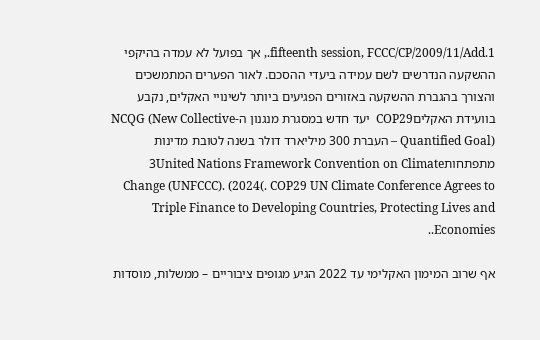fifteenth session, FCCC/CP/2009/11/Add.1., אך בפועל לא עמדה בהיקפי ההשקעה הנדרשים לשם עמידה ביעדי ההסכם. לאור הפערים המתמשכים והצורך בהגברת ההשקעה באזורים הפגיעים ביותר לשינויי האקלים, נקבע בוועידת האקליםCOP29  יעד חדש במסגרת מנגנון ה-NCQG (New Collective Quantified Goal) – העברת 300 מיליארד דולר בשנה לטובת מדינות מתפתחות3United Nations Framework Convention on Climate Change (UNFCCC). (2024(. COP29 UN Climate Conference Agrees to Triple Finance to Developing Countries, Protecting Lives and Economies..

אף שרוב המימון האקלימי עד 2022 הגיע מגופים ציבוריים – ממשלות, מוסדות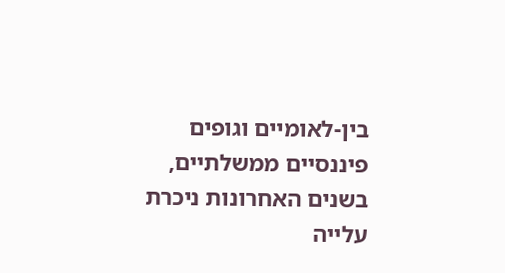בין-לאומיים וגופים פיננסיים ממשלתיים, בשנים האחרונות ניכרת עלייה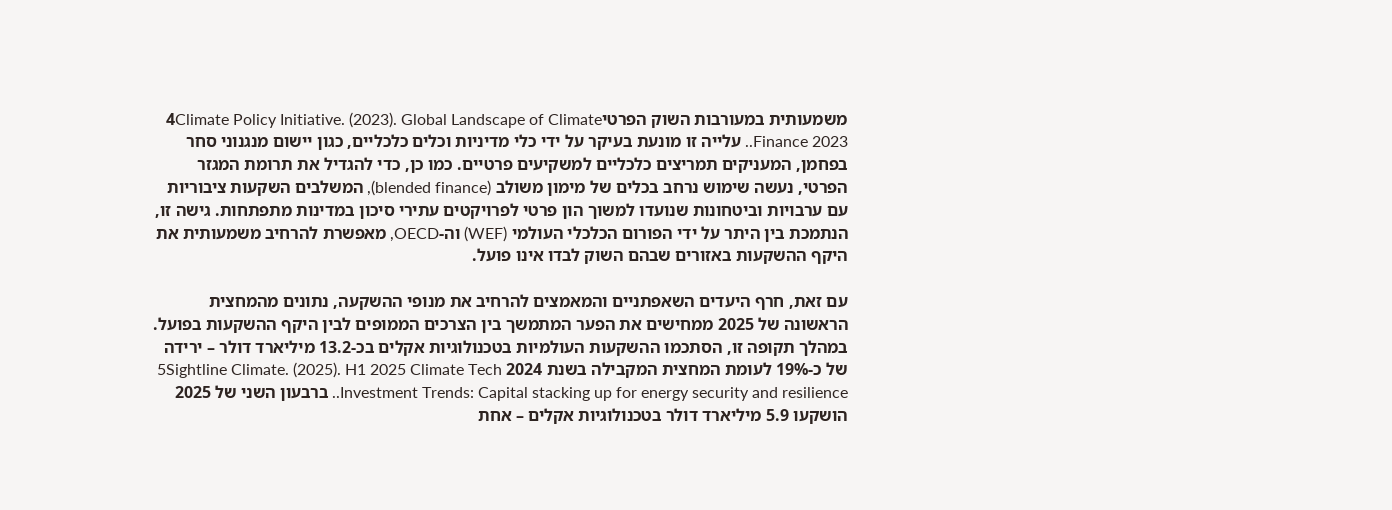משמעותית במעורבות השוק הפרטי4Climate Policy Initiative. (2023). Global Landscape of Climate Finance 2023.. עלייה זו מונעת בעיקר על ידי כלי מדיניות וכלים כלכליים, כגון יישום מנגנוני סחר בפחמן, המעניקים תמריצים כלכליים למשקיעים פרטיים. כמו כן, כדי להגדיל את תרומת המגזר הפרטי, נעשה שימוש נרחב בכלים של מימון משולב (blended finance), המשלבים השקעות ציבוריות עם ערבויות וביטחונות שנועדו למשוך הון פרטי לפרויקטים עתירי סיכון במדינות מתפתחות. גישה זו, הנתמכת בין היתר על ידי הפורום הכלכלי העולמי (WEF) וה-OECD, מאפשרת להרחיב משמעותית את היקף ההשקעות באזורים שבהם השוק לבדו אינו פועל.

עם זאת, חרף היעדים השאפתניים והמאמצים להרחיב את מנופי ההשקעה, נתונים מהמחצית הראשונה של 2025 ממחישים את הפער המתמשך בין הצרכים הממופים לבין היקף ההשקעות בפועל. במהלך תקופה זו, הסתכמו ההשקעות העולמיות בטכנולוגיות אקלים בכ-13.2 מיליארד דולר – ירידה של כ-19% לעומת המחצית המקבילה בשנת 2024 5Sightline Climate. (2025). H1 2025 Climate Tech Investment Trends: Capital stacking up for energy security and resilience.. ברבעון השני של 2025 הושקעו 5.9 מיליארד דולר בטכנולוגיות אקלים – אחת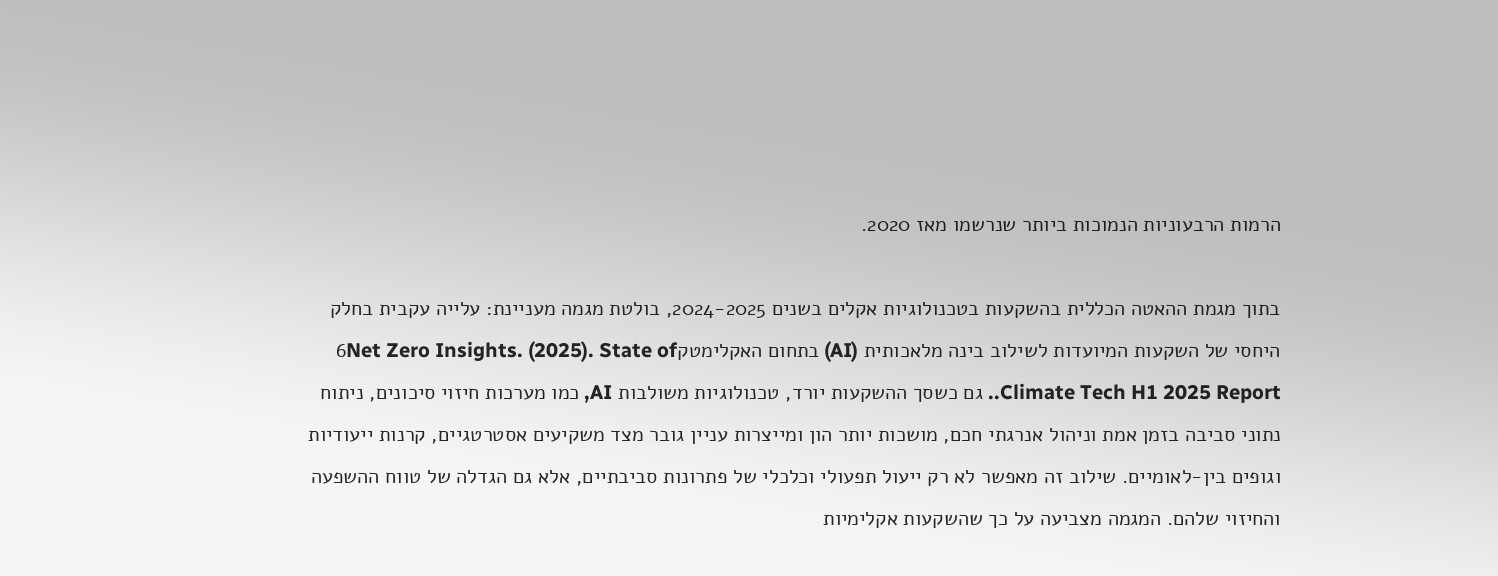הרמות הרבעוניות הנמוכות ביותר שנרשמו מאז 2020.

בתוך מגמת ההאטה הכללית בהשקעות בטכנולוגיות אקלים בשנים 2024-2025, בולטת מגמה מעניינת: עלייה עקבית בחלק היחסי של השקעות המיועדות לשילוב בינה מלאכותית (AI) בתחום האקלימטק6Net Zero Insights. (2025). State of Climate Tech H1 2025 Report.. גם כשסך ההשקעות יורד, טכנולוגיות משולבות AI, כמו מערכות חיזוי סיכונים, ניתוח נתוני סביבה בזמן אמת וניהול אנרגתי חכם, מושכות יותר הון ומייצרות עניין גובר מצד משקיעים אסטרטגיים, קרנות ייעודיות וגופים בין-לאומיים. שילוב זה מאפשר לא רק ייעול תפעולי וכלכלי של פתרונות סביבתיים, אלא גם הגדלה של טווח ההשפעה והחיזוי שלהם. המגמה מצביעה על כך שהשקעות אקלימיות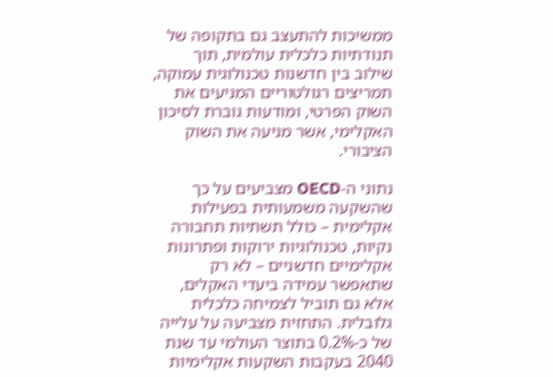ממשיכות להתעצב גם בתקופה של תנודתיות כלכלית עולמית, תוך שילוב בין חדשנות טכנולוגית עמוקה, תמריצים רגולטוריים המניעים את השוק הפרטי, ומודעות גוברת לסיכון האקלימי, אשר מניעה את השוק הציבורי.

נתוני ה-OECD מצביעים על כך שהשקעה משמעותית בפעילות אקלימית – כולל תשתיות תחבורה נקיות, טכנולוגיות ירוקות ופתרונות אקלימיים חדשניים – לא רק שתאפשר עמידה ביעדי האקלים, אלא גם תוביל לצמיחה כלכלית גלובלית. התחזית מצביעה על עלייה של כ-0.2% בתוצר העולמי עד שנת 2040 בעקבות השקעות אקלימיות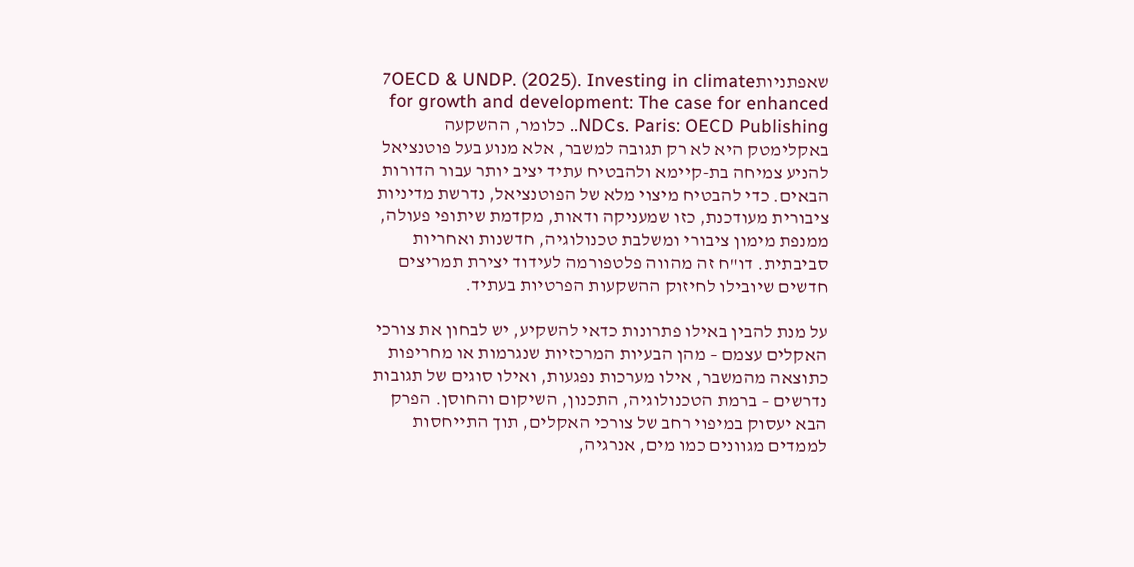שאפתניות7OECD & UNDP. (2025). Investing in climate for growth and development: The case for enhanced NDCs. Paris: OECD Publishing.. כלומר, ההשקעה באקלימטק היא לא רק תגובה למשבר, אלא מנוע בעל פוטנציאל להניע צמיחה בת-קיימא ולהבטיח עתיד יציב יותר עבור הדורות הבאים. כדי להבטיח מיצוי מלא של הפוטנציאל, נדרשת מדיניות ציבורית מעודכנת, כזו שמעניקה ודאות, מקדמת שיתופי פעולה, ממנפת מימון ציבורי ומשלבת טכנולוגיה, חדשנות ואחריות סביבתית. דו"ח זה מהווה פלטפורמה לעידוד יצירת תמריצים חדשים שיובילו לחיזוק ההשקעות הפרטיות בעתיד.

על מנת להבין באילו פתרונות כדאי להשקיע, יש לבחון את צורכי האקלים עצמם – מהן הבעיות המרכזיות שנגרמות או מחריפות כתוצאה מהמשבר, אילו מערכות נפגעות, ואילו סוגים של תגובות נדרשים – ברמת הטכנולוגיה, התכנון, השיקום והחוסן. הפרק הבא יעסוק במיפוי רחב של צורכי האקלים, תוך התייחסות לממדים מגוונים כמו מים, אנרגיה,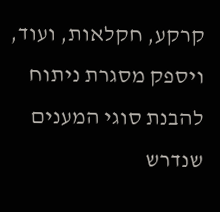קרקע, חקלאות, ועוד, ויספק מסגרת ניתוח להבנת סוגי המענים שנדרש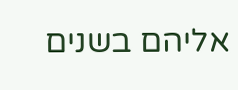אליהם בשנים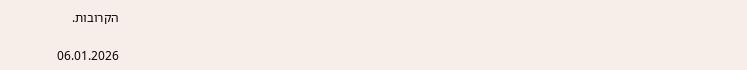הקרובות.

06.01.2026